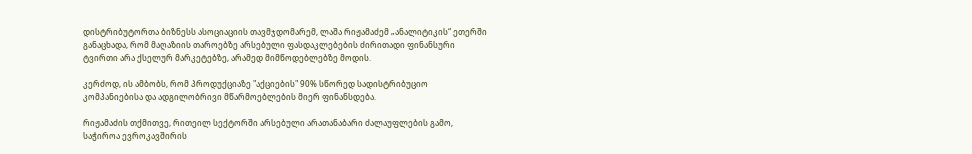დისტრიბუტორთა ბიზნესს ასოციაციის თავმჯდომარემ, ლაშა რიჟამაძემ „ანალიტიკის“ ეთერში განაცხადა, რომ მაღაზიის თაროებზე არსებული ფასდაკლებების ძირითადი ფინანსური ტვირთი არა ქსელურ მარკეტებზე, არამედ მიმწოდებლებზე მოდის.

კერძოდ, ის ამბობს, რომ პროდუქციაზე "აქციების" 90% სწორედ სადისტრიბუციო კომპანიებისა და ადგილობრივი მწარმოებლების მიერ ფინანსდება.

რიჟამაძის თქმითვე, რითეილ სექტორში არსებული არათანაბარი ძალაუფლების გამო, საჭიროა ევროკავშირის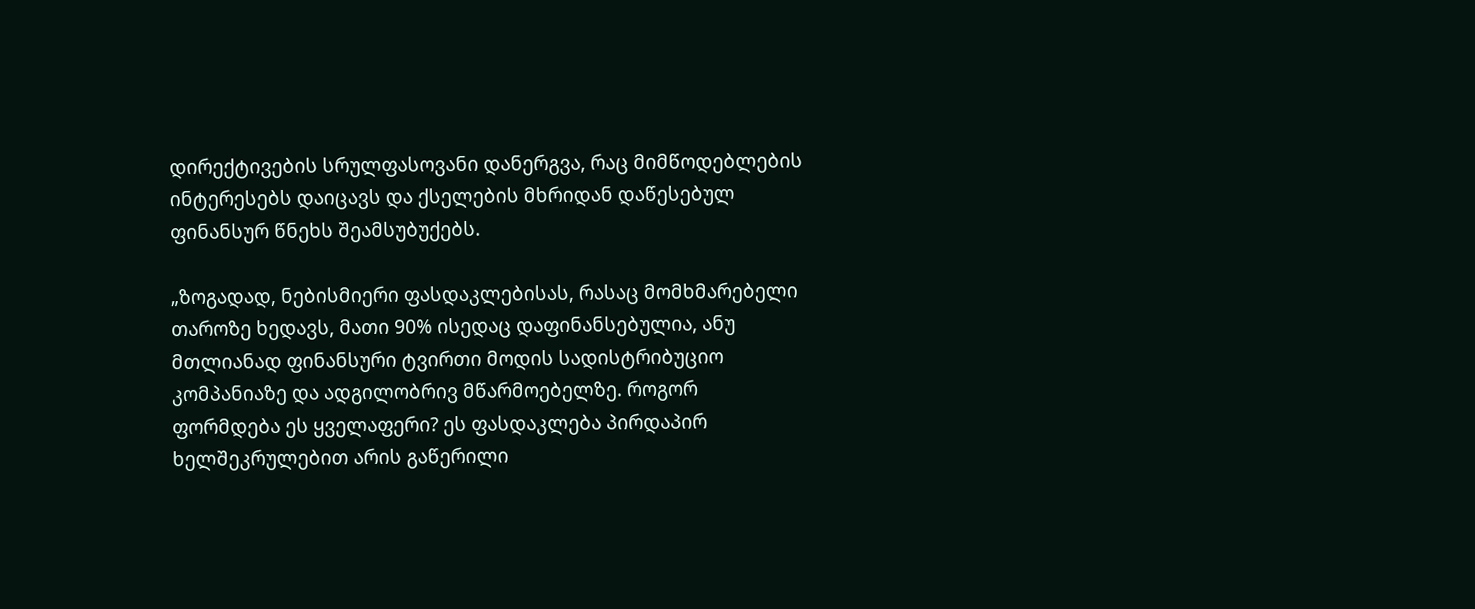დირექტივების სრულფასოვანი დანერგვა, რაც მიმწოდებლების ინტერესებს დაიცავს და ქსელების მხრიდან დაწესებულ ფინანსურ წნეხს შეამსუბუქებს.

„ზოგადად, ნებისმიერი ფასდაკლებისას, რასაც მომხმარებელი თაროზე ხედავს, მათი 90% ისედაც დაფინანსებულია, ანუ მთლიანად ფინანსური ტვირთი მოდის სადისტრიბუციო კომპანიაზე და ადგილობრივ მწარმოებელზე. როგორ ფორმდება ეს ყველაფერი? ეს ფასდაკლება პირდაპირ ხელშეკრულებით არის გაწერილი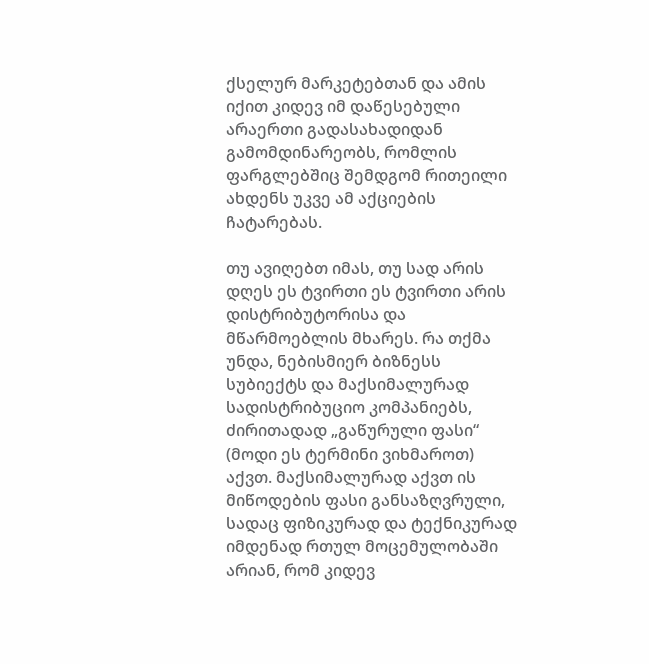ქსელურ მარკეტებთან და ამის იქით კიდევ იმ დაწესებული არაერთი გადასახადიდან გამომდინარეობს, რომლის ფარგლებშიც შემდგომ რითეილი ახდენს უკვე ამ აქციების ჩატარებას.

თუ ავიღებთ იმას, თუ სად არის დღეს ეს ტვირთი ეს ტვირთი არის დისტრიბუტორისა და მწარმოებლის მხარეს. რა თქმა უნდა, ნებისმიერ ბიზნესს სუბიექტს და მაქსიმალურად სადისტრიბუციო კომპანიებს, ძირითადად „გაწურული ფასი“ (მოდი ეს ტერმინი ვიხმაროთ) აქვთ. მაქსიმალურად აქვთ ის მიწოდების ფასი განსაზღვრული, სადაც ფიზიკურად და ტექნიკურად იმდენად რთულ მოცემულობაში არიან, რომ კიდევ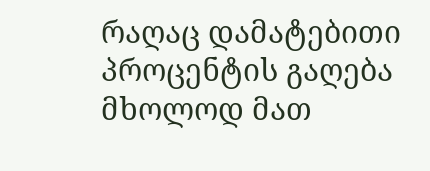რაღაც დამატებითი პროცენტის გაღება მხოლოდ მათ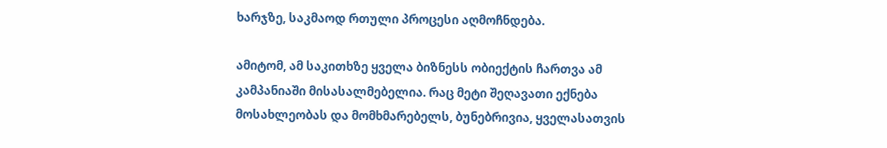ხარჯზე, საკმაოდ რთული პროცესი აღმოჩნდება.

ამიტომ, ამ საკითხზე ყველა ბიზნესს ობიექტის ჩართვა ამ კამპანიაში მისასალმებელია. რაც მეტი შეღავათი ექნება მოსახლეობას და მომხმარებელს, ბუნებრივია, ყველასათვის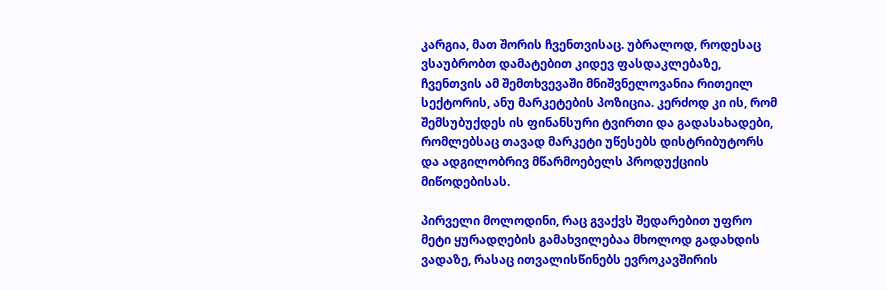კარგია, მათ შორის ჩვენთვისაც. უბრალოდ, როდესაც ვსაუბრობთ დამატებით კიდევ ფასდაკლებაზე, ჩვენთვის ამ შემთხვევაში მნიშვნელოვანია რითეილ სექტორის, ანუ მარკეტების პოზიცია. კერძოდ კი ის, რომ შემსუბუქდეს ის ფინანსური ტვირთი და გადასახადები, რომლებსაც თავად მარკეტი უწესებს დისტრიბუტორს და ადგილობრივ მწარმოებელს პროდუქციის მიწოდებისას.

პირველი მოლოდინი, რაც გვაქვს შედარებით უფრო მეტი ყურადღების გამახვილებაა მხოლოდ გადახდის ვადაზე, რასაც ითვალისწინებს ევროკავშირის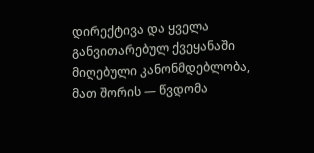დირექტივა და ყველა განვითარებულ ქვეყანაში მიღებული კანონმდებლობა, მათ შორის — წვდომა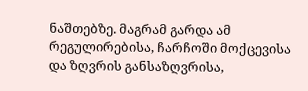ნაშთებზე. მაგრამ გარდა ამ რეგულირებისა, ჩარჩოში მოქცევისა და ზღვრის განსაზღვრისა,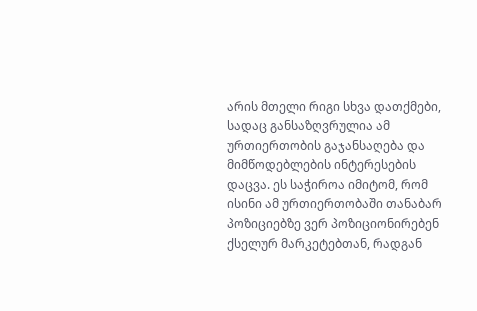არის მთელი რიგი სხვა დათქმები, სადაც განსაზღვრულია ამ ურთიერთობის გაჯანსაღება და მიმწოდებლების ინტერესების დაცვა. ეს საჭიროა იმიტომ, რომ ისინი ამ ურთიერთობაში თანაბარ პოზიციებზე ვერ პოზიციონირებენ ქსელურ მარკეტებთან, რადგან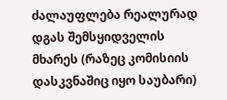ძალაუფლება რეალურად დგას შემსყიდველის მხარეს (რაზეც კომისიის დასკვნაშიც იყო საუბარი)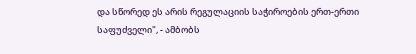და სწორედ ეს არის რეგულაციის საჭიროების ერთ-ერთი საფუძველი", - ამბობს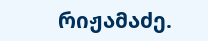რიჟამაძე.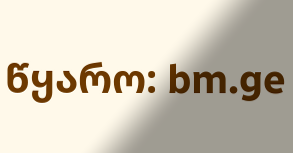წყარო: bm.ge